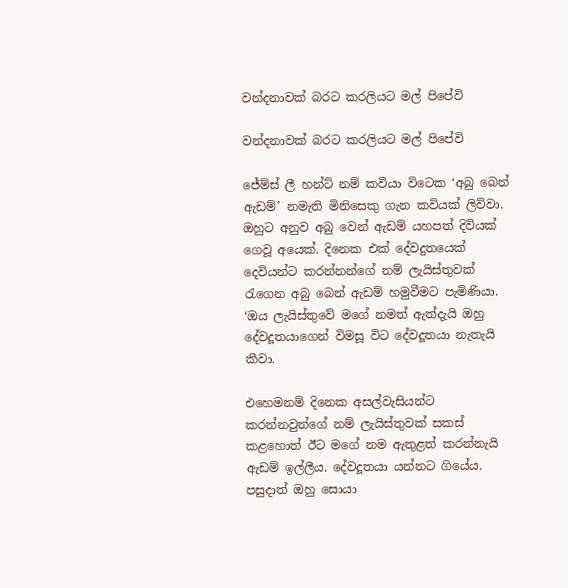වන්දනාවක් බරට කරලියට මල් පිපේවි

වන්දනාවක් බරට කරලියට මල් පිපේවි

ජේම්ස් ලී හන්ට් නම් කවියා විටෙක ‘අබු බෙන් ඇඩම්’ නමැති මිනිසෙකු ගැන කවියක් ලිව්වා. ඔහුට අනුව අබු වෙන් ඇඩම් යහපත් දිවියක් ගෙවූ අයෙක්. දිනෙක එක් දේවදුතයෙක් දෙවියන්ට කරන්නන්ගේ නම් ලැයිස්තුවක් රැගෙන අබු බෙන් ඇඩම් හමුවීමට පැමිණියා. ‘ඔය ලැයිස්තුවේ මගේ නමත් ඇත්දැයි ඔහු දේවදූතයාගෙන් විමසූ විට දේවදූතයා නැතැයි කීවා.

එහෙමනම් දිනෙක අසල්වැසියන්ට කරන්නවුන්ගේ නම් ලැයිස්තුවක් සකස් කළහොත් ඊට මගේ නම ඇතුළත් කරන්නැයි ඇඩම් ඉල්ලීය. දේවදූතයා යන්නට ගියේය. පසුදාත් ඔහු සොයා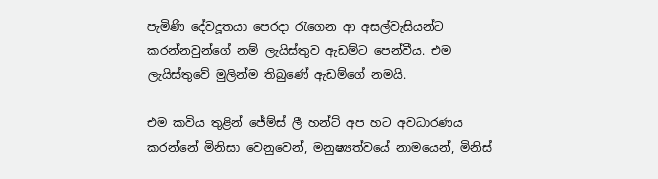පැමිණි දේවදූතයා පෙරදා රැගෙන ආ අසල්වැසියන්ට කරන්නවුන්ගේ නම් ලැයිස්තුව ඇඩම්ට පෙන්වීය. එම ලැයිස්තුවේ මුලින්ම තිබුණේ ඇඩම්ගේ නමයි.

එම කවිය තුළින් ජේම්ස් ලී හන්ට් අප හට අවධාරණය කරන්නේ මිනිසා වෙනුවෙන්, මනුෂ්‍යත්වයේ නාමයෙන්, මිනිස්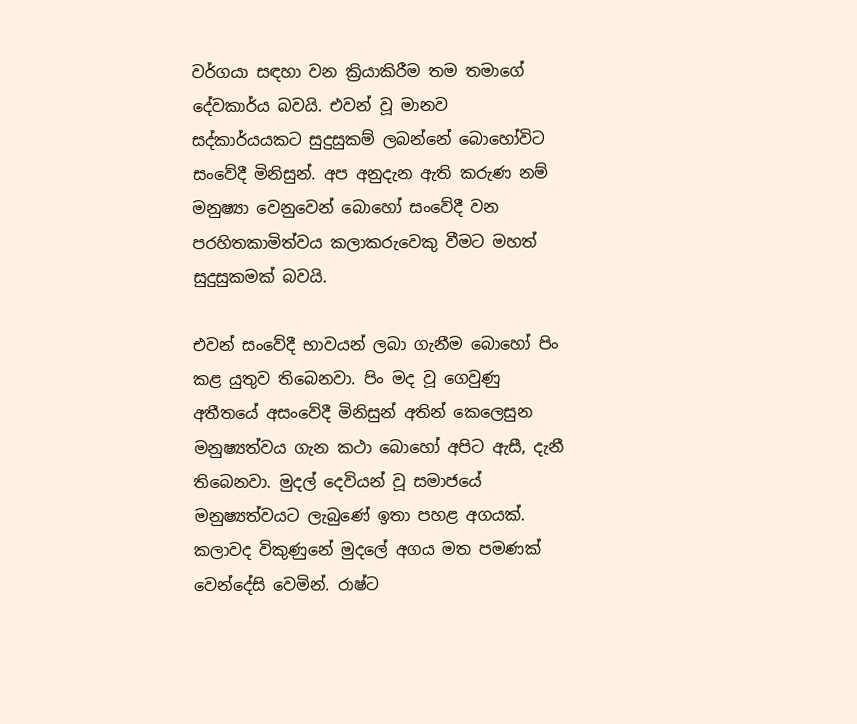වර්ගයා සඳහා වන ක්‍රියාකිරීම තම තමාගේ දේවකාර්ය බවයි. එවන් වූ මානව සද්කාර්යයකට සුදුසුකම් ලබන්නේ බොහෝවිට සංවේදී මිනිසුන්. අප අනුදැන ඇති කරුණ නම් මනුෂ්‍යා වෙනුවෙන් බොහෝ සංවේදී වන පරහිතකාමිත්වය කලාකරුවෙකු වීමට මහත් සුදුසුකමක් බවයි.

එවන් සංවේදී භාවයන් ලබා ගැනීම බොහෝ පිං කළ යුතුව තිබෙනවා. පිං මද වූ ගෙවුණු අතීතයේ අසංවේදී මිනිසුන් අතින් කෙලෙසුන මනුෂ්‍යත්වය ගැන කථා බොහෝ අපිට ඇසී, දැනී තිබෙනවා. මුදල් දෙවියන් වූ සමාජයේ මනුෂ්‍යත්වයට ලැබුණේ ඉතා පහළ අගයක්. කලාවද විකුණුනේ මුදලේ අගය මත පමණක් වෙන්දේසි වෙමින්. රාෂ්ට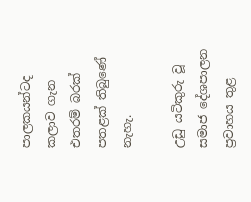පාලකයන්ටද කලාව ගැන එතරම් බරක් පතළක් තිබුණේ නැහැ.

උඩු යටිකුරු වූ සමාජ දේශපාලන ප්‍රවාහය තුළ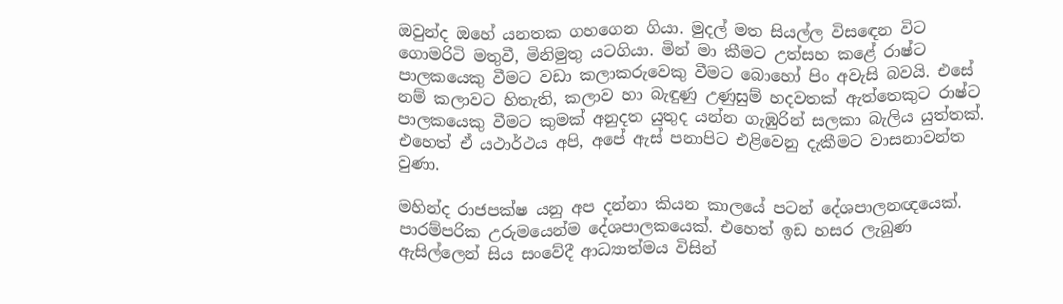ඔවුන්ද ඔහේ යනතක ගහගෙන ගියා. මුදල් මත සියල්ල විසඳෙන විට ගොමරිටි මතුවී, මිනිමුතු යටගියා. මින් මා කීමට උත්සහ කළේ රාෂ්ට පාලකයෙකු වීමට වඩා කලාකරුවෙකු වීමට බොහෝ පිං අවැසි බවයි. එසේ නම් කලාවට හිතැති, කලාව හා බැඳුණු උණුසුම් හදවතක් ඇත්තෙකුට රාෂ්ට පාලකයෙකු වීමට කුමක් අනුදත යුතුද යන්න ගැඹුරින් සලකා බැලිය යුත්තක්. එහෙත් ඒ යථාර්ථය අපි, අපේ ඇස් පනාපිට එළිවෙනු දැකීමට වාසනාවන්ත වුණා.

මහින්ද රාජපක්ෂ යනු අප දන්නා කියන කාලයේ පටන් දේශපාලනඥයෙක්. පාරම්පරික උරුමයෙන්ම දේශපාලකයෙක්. එහෙත් ඉඩ හසර ලැබුණ ඇසිල්ලෙන් සිය සංවේදී ආධ්‍යාත්මය විසින්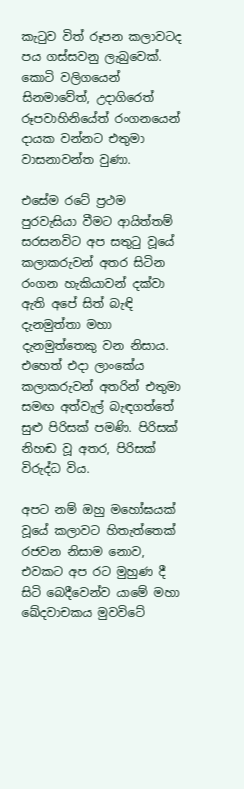කැටුව විත් රූපන කලාවටද පය ගස්සවනු ලැබුවෙක්. කොටි වලිගයෙන් සිනමාවේත්, උදාගිරෙත් රූපවාහිනියේත් රංගනයෙන් දායක වන්නට එතුමා වාසනාවන්ත වුණා.

එසේම රටේ ප්‍රථම පුරවැසියා වීමට ආයිත්තම් සරසනවිට අප සතුටු වූයේ කලාකරුවන් අතර සිටින රංගන හැකියාවන් දක්වා ඇති අපේ සිත් බැඳි දැනමුත්තා මහා දැනමුත්තෙකු වන නිසාය. එහෙත් එදා ලාංකේය කලාකරුවන් අතරින් එතුමා සමඟ අත්වැල් බැඳගත්තේ සුළු පිරිසක් පමණි. පිරිසක් නිහඬ වූ අතර, පිරිසක් විරුද්ධ විය.

අපට නම් ඔහු මහෝඝයක් වූයේ කලාවට හිතැත්තෙක් රජවන නිසාම නොව, එවකට අප රට මුහුණ දී සිටි බෙදීවෙන්ව යාමේ මහා ඛේදවාචකය මුවවිටේ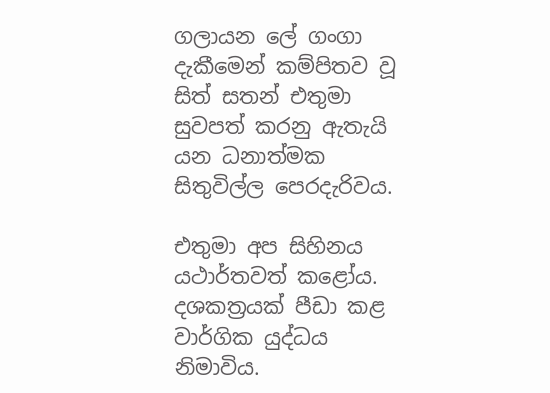ගලායන ලේ ගංගා දැකීමෙන් කම්පිතව වූ සිත් සතන් එතුමා සුවපත් කරනු ඇතැයි යන ධනාත්මක සිතුවිල්ල පෙරදැරිවය.

එතුමා අප සිහිනය යථාර්තවත් කළෝය. දශකත්‍රයක් පීඩා කළ වාර්ගික යුද්ධය නිමාවිය.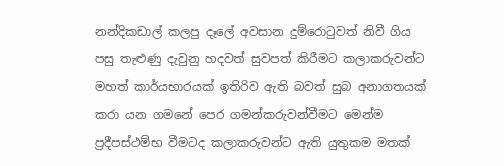නන්දිකඩාල් කලපු දෑලේ අවසාන දුම්රොටුවත් නිවී ගිය පසු තැළුණු දැවුනු හදවත් සුවපත් කිරීමට කලාකරුවන්ට මහත් කාර්යභාරයක් ඉතිරිව ඇති බවත් සුබ අනාගතයක් කරා යන ගමනේ පෙර ගමන්කරුවන්වීමට මෙන්ම ප්‍රදීපස්ථම්භ වීමටද කලාකරුවන්ට ඇති යුතුකම මතක්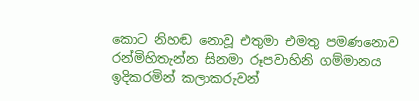කොට නිහඬ නොවූ එතුමා එමතු පමණනොව රන්මිහිතැන්න සිනමා රූපවාහිනි ගම්මානය ඉදිකරමින් කලාකරුවන්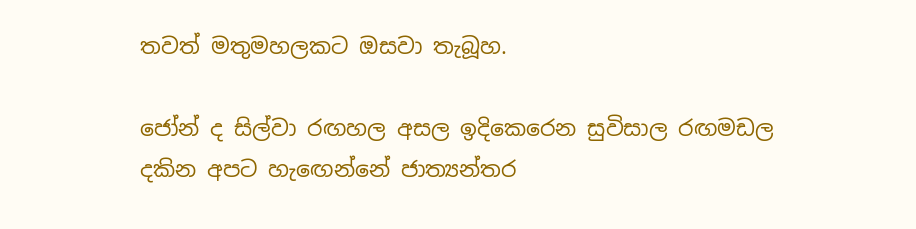තවත් මතුමහලකට ඔසවා තැබූහ.

ජෝන් ද සිල්වා රඟහල අසල ඉදිකෙරෙන සුවිසාල රඟමඩල දකින අපට හැඟෙන්නේ ජාත්‍යන්තර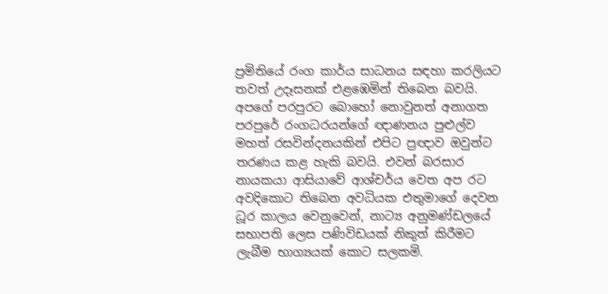ප්‍රමිතියේ රංග කාර්ය සාධනය සඳහා කරලියට තවත් උදෑසනක් එළඹෙමින් තිබෙන බවයි. අපගේ පරපුරට බොහෝ නොවුනත් අනාගත පරපුරේ රංගධරයන්ගේ ඥාණනය පුළුල්ව මහත් රසවින්දනයකින් එපිට ප්‍රඥාව ඔවුන්ට තරණය කළ හැකි බවයි. එවන් බරසාර නායකයා ආසියාවේ ආශ්චර්ය වෙත අප රට අවදිකොට තිබෙන අවධියක එතුමාගේ දෙවන ධූර කාලය වෙනුවෙන්, නාට්‍ය අනුමණ්ඩලයේ සභාපති ලෙස පණිවිඩයක් නිකුත් කිරීමට ලැබීම භාග්‍යයක් කොට සලකමි.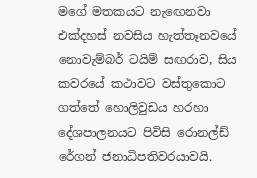මගේ මතකයට නැඟෙනවා එක්දහස් නවසිය හැත්තෑනවයේ නොවැම්බර් ටයිම් සඟරාව, සිය කවරයේ කථාවට වස්තුකොට ගත්තේ හොලිවුඩය හරහා දේශපාලනයට පිවිසි රොනල්ඩ් රේගන් ජනාධිපතිවරයාවයි.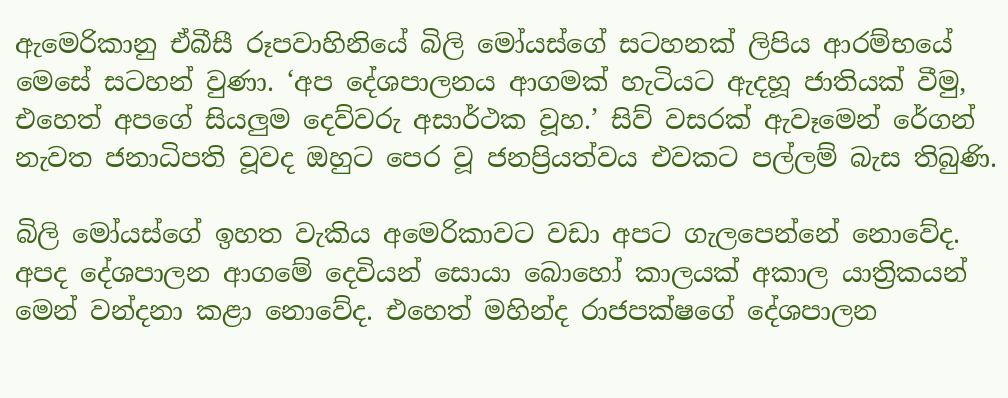ඇමෙරිකානු ඒබීසී රූපවාහිනියේ බිලි මෝයස්ගේ සටහනක් ලිපිය ආරම්භයේ මෙසේ සටහන් වුණා. ‘අප දේශපාලනය ආගමක් හැටියට ඇදහූ ජාතියක් වීමු, එහෙත් අපගේ සියලුම දෙව්වරු අසාර්ථක වූහ.’ සිව් වසරක් ඇවෑමෙන් රේගන් නැවත ජනාධිපති වූවද ඔහුට පෙර වූ ජනප්‍රියත්වය එවකට පල්ලම් බැස තිබුණි.

බිලි මෝයස්ගේ ඉහත වැකිය අමෙරිකාවට වඩා අපට ගැලපෙන්නේ නොවේද. අපද දේශපාලන ආගමේ දෙවියන් සොයා බොහෝ කාලයක් අකාල යාත්‍රිකයන් මෙන් වන්දනා කළා නොවේද. එහෙත් මහින්ද රාජපක්ෂගේ දේශපාලන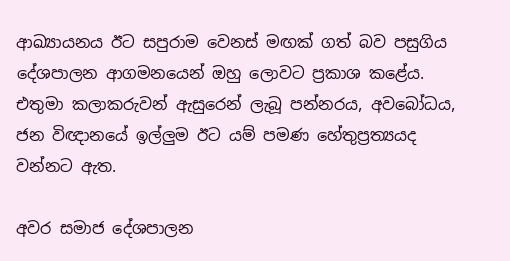ආඛ්‍යායනය ඊට සපුරාම වෙනස් මඟක් ගත් බව පසුගිය දේශපාලන ආගමනයෙන් ඔහු ලොවට ප්‍රකාශ කළේය. එතුමා කලාකරුවන් ඇසුරෙන් ලැබූ පන්නරය, අවබෝධය, ජන විඥානයේ ඉල්ලුම ඊට යම් පමණ හේතුප්‍රත්‍යයද වන්නට ඇත.

අවර සමාජ දේශපාලන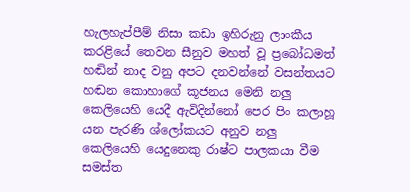හැලහැප්පීම් නිසා කඩා ඉහිරුනු ලාංකීය කරළියේ තෙවන සීනුව මහත් වූ ප්‍රබෝධමත් හඬින් නාද වනු අපට දනවන්නේ වසන්තයට හඬන කොහාගේ කූජනය මෙනි නලු කෙලියෙහි යෙදී ඇවිදින්නෝ පෙර පිං කලාහූ යන පැරණි ශ්ලෝකයට අනුව නලු කෙලියෙහි යෙදුනෙකු රාෂ්ට පාලකයා වීම සමස්ත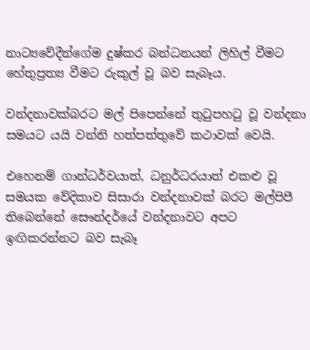නාට්‍යවේදීන්ගේම දුෂ්කර බන්ධනයන් ලිහිල් වීමට හේතුප්‍රත්‍ය වීමට රුකුල් වූ බව සැබෑය.

වන්දනාවක්බරට මල් පිපෙන්නේ තුටුපහටු වූ වන්දනා සමයට යයි වන්නි හත්පත්තුවේ කථාවක් වෙයි.

එහෙනම් ගාන්ධර්වයාත්, ධනුර්ධරයාත් එකළු වූ සමයක වේදිකාව සිසාරා වන්දනාවක් බරට මල්පිපී තිබෙන්නේ සෞන්දර්යේ වන්දනාවට අපට ඉඟිකරන්නට බව සැබෑ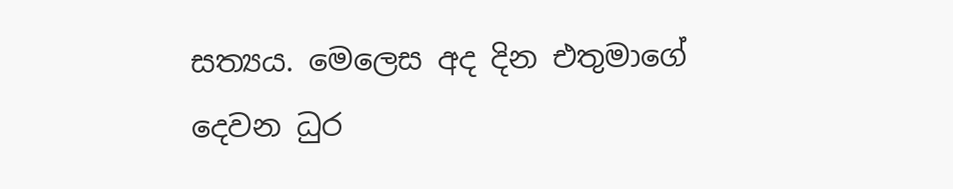සත්‍යය. මෙලෙස අද දින එතුමාගේ දෙවන ධුර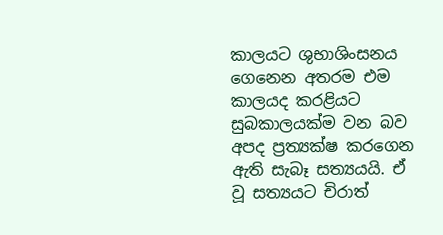කාලයට ශුභාශිංසනය ගෙනෙන අතරම එම කාලයද කරළියට සුබකාලයක්ම වන බව අපද ප්‍රත්‍යක්ෂ කරගෙන ඇති සැබෑ සත්‍යයයි. ඒ වූ සත්‍යයට චිරාත්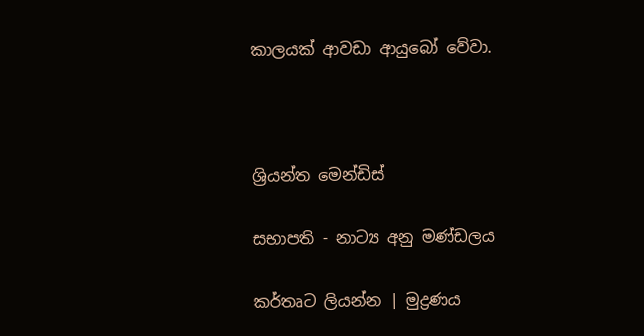කාලයක් ආවඩා ආයුබෝ වේවා.



ශ්‍රියන්ත මෙන්ඩිස්

සභාපති - නාට්‍ය අනු මණ්ඩලය

කර්තෘට ලියන්න | මුද්‍රණය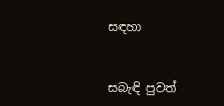සඳහා


සබැඳි පුවත්